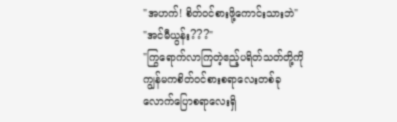"အဟက်! စိတ်ဝင်စားဖို့ကောင်းသားဘဲ"
"အင်မီယွန်း???"
"ကြွရောက်လာကြတဲ့ဧည့်ပရိတ်သတ်တို့ကို ကျွန်မကစိတ်ဝင်စားစရာလေးတစ်ခုလောက်ပြောစရာလေးရှိ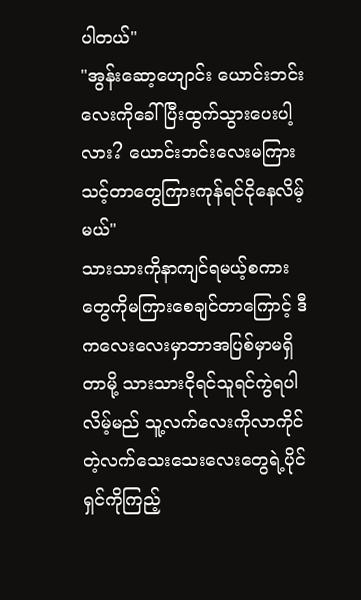ပါတယ်"
"အွန်းဆော့ဟျောင်း ယောင်းဘင်းလေးကိုခေါ်ပြီးထွက်သွားပေးပါ့လား? ယောင်းဘင်းလေးမကြားသင့်တာတွေကြားကုန်ရင်ငိုနေလိမ့်မယ်"
သားသားကိုနာကျင်ရမယ့်စကားတွေကိုမကြားစေချင်တာကြောင့် ဒီကလေးလေးမှာဘာအပြစ်မှာမရှိတာမို့ သားသားငိုရင်သူရင်ကွဲရပါလိမ့်မည် သူ့လက်လေးကိုလာကိုင်တဲ့လက်သေးသေးလေးတွေရဲ့ပိုင်ရှင်ကိုကြည့်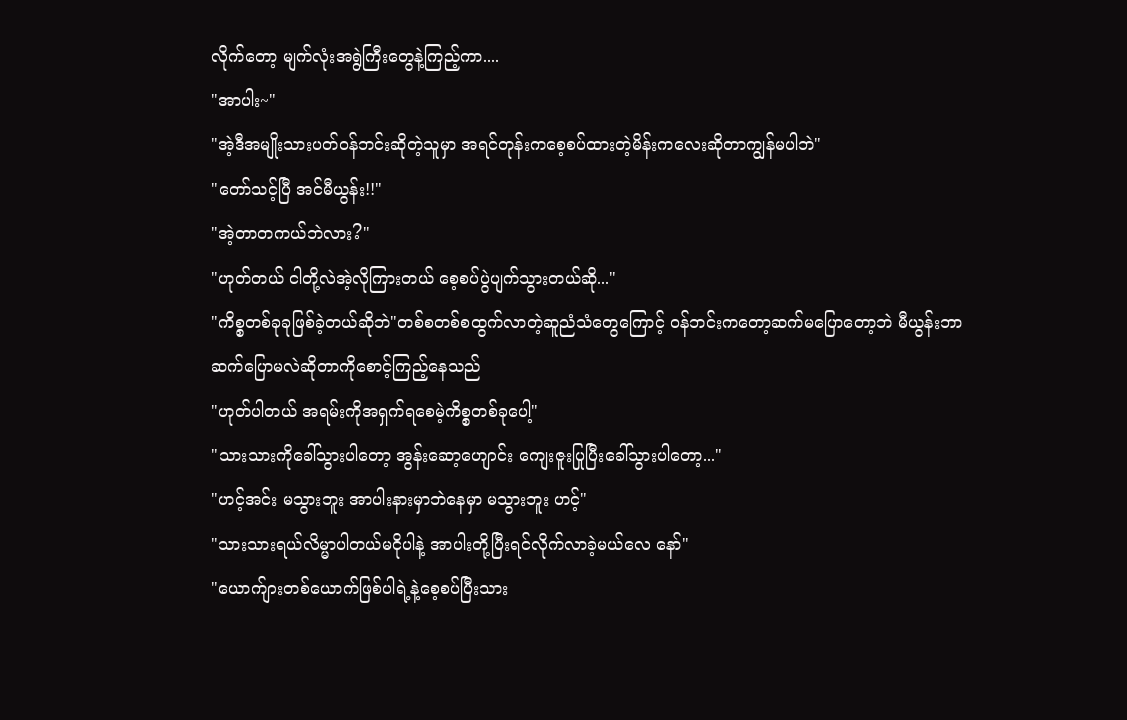လိုက်တော့ မျက်လုံးအရွဲကြီးတွေနဲ့ကြည့်ကာ....
"အာပါး~"
"အဲ့ဒီအမျိုးသားပတ်ဝန်ဘင်းဆိုတဲ့သူမှာ အရင်တုန်းကစေ့စပ်ထားတဲ့မိန်းကလေးဆိုတာကျွန်မပါဘဲ"
"တော်သင့်ပြီ အင်မီယွန်း!!"
"အဲ့တာတကယ်ဘဲလား?"
"ဟုတ်တယ် ငါတို့လဲအဲ့လိုကြားတယ် စေ့စပ်ပွဲပျက်သွားတယ်ဆို..."
"ကိစ္စတစ်ခုခုဖြစ်ခဲ့တယ်ဆိုဘဲ"တစ်စတစ်စထွက်လာတဲ့ဆူညံသံတွေကြောင့် ဝန်ဘင်းကတော့ဆက်မပြောတော့ဘဲ မီယွန်းဘာဆက်ပြောမလဲဆိုတာကိုစောင့်ကြည့်နေသည်
"ဟုတ်ပါတယ် အရမ်းကိုအရှက်ရစေမဲ့ကိစ္စတစ်ခုပေါ့"
"သားသားကိုခေါ်သွားပါတော့ အွန်းဆော့ဟျောင်း ကျေးဇူးပြုပြီးခေါ်သွားပါတော့..."
"ဟင့်အင်း မသွားဘူး အာပါးနားမှာဘဲနေမှာ မသွားဘူး ဟင့်"
"သားသားရယ်လိမ္မာပါတယ်မငိုပါနဲ့ အာပါးတို့ပြီးရင်လိုက်လာခဲ့မယ်လေ နော်"
"ယောက်ျားတစ်ယောက်ဖြစ်ပါရဲ့နဲ့စေ့စပ်ပြီးသား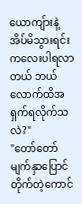ယောကျ်ားနဲ့အိပ်မိသွားရင်းကလေးပါရလာတယ် ဘယ်လောက်ထိအရှက်ရလိုက်သလဲ?"
"တော်တော်မျက်နှာပြောင်တိုက်တဲ့ကောင်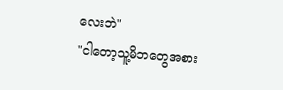လေးဘဲ"
"ငါတော့သူ့မိဘတွေအစား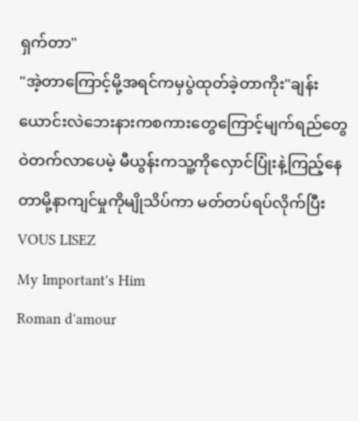ရှက်တာ"
"အဲ့တာကြောင့်မို့အရင်ကမှပွဲထုတ်ခဲ့တာကိုး"ချန်းယောင်းလဲဘေးနားကစကားတွေကြောင့်မျက်ရည်တွေဝဲတက်လာပေမဲ့ မီယွန်းကသူ့ကိုလှောင်ပြုံးနဲ့ကြည့်နေတာမို့နာကျင်မှုကိုမျိုသိပ်ကာ မတ်တပ်ရပ်လိုက်ပြီး
VOUS LISEZ
My Important's Him
Roman d'amour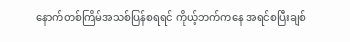နောက်တစ်ကြိမ်အသစ်ပြန်စရရင် ကိုယ့်ဘက်ကနေ အရင်စပြီးချစ်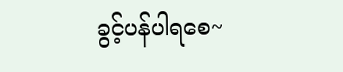ခွင့်ပန်ပါရစေ~